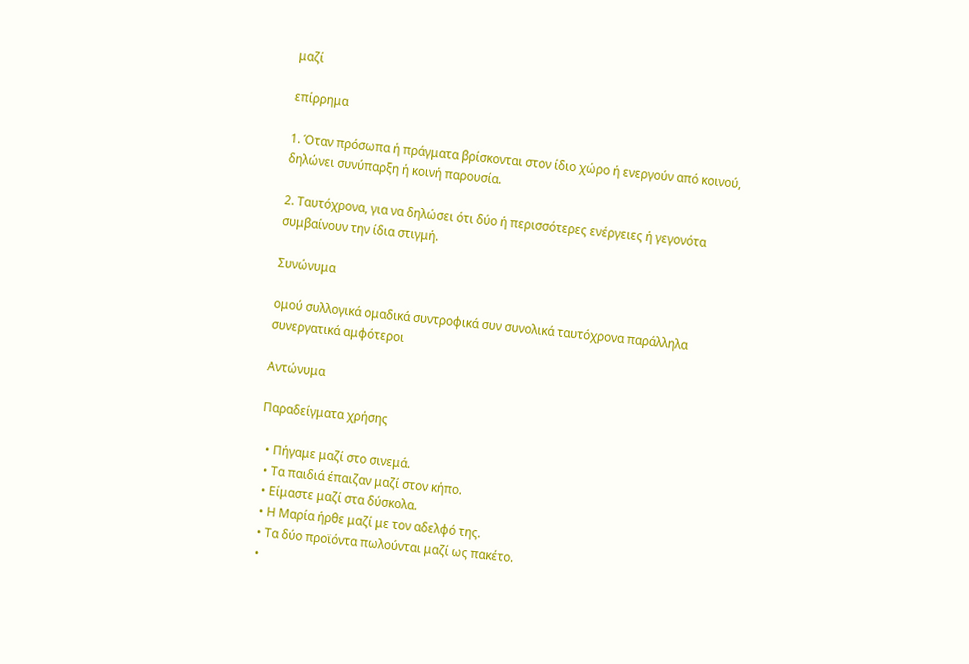μαζί

επίρρημα

1. Όταν πρόσωπα ή πράγματα βρίσκονται στον ίδιο χώρο ή ενεργούν από κοινού, δηλώνει συνύπαρξη ή κοινή παρουσία.

2. Ταυτόχρονα, για να δηλώσει ότι δύο ή περισσότερες ενέργειες ή γεγονότα συμβαίνουν την ίδια στιγμή.

Συνώνυμα

ομού συλλογικά ομαδικά συντροφικά συν συνολικά ταυτόχρονα παράλληλα συνεργατικά αμφότεροι

Αντώνυμα

Παραδείγματα χρήσης

  • Πήγαμε μαζί στο σινεμά.
  • Τα παιδιά έπαιζαν μαζί στον κήπο.
  • Είμαστε μαζί στα δύσκολα.
  • Η Μαρία ήρθε μαζί με τον αδελφό της.
  • Τα δύο προϊόντα πωλούνται μαζί ως πακέτο.
  •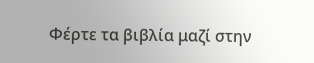Φέρτε τα βιβλία μαζί στην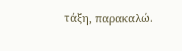τάξη, παρακαλώ.